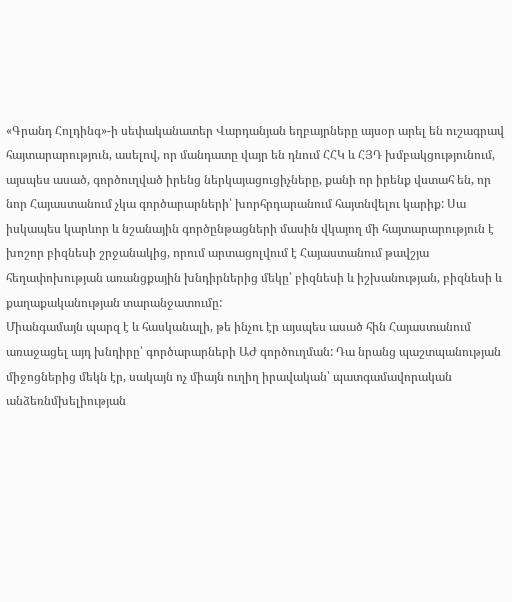«Գրանդ Հոլդինգ»-ի սեփականատեր Վարդանյան եղբայրները այսօր արել են ուշագրավ հայտարարություն, ասելով, որ մանդատը վայր են դնում ՀՀԿ և ՀՅԴ խմբակցությունում, այսպես ասած, գործուղված իրենց ներկայացուցիչները, քանի որ իրենք վստահ են, որ նոր Հայաստանում չկա գործարարների՝ խորհրդարանում հայտնվելու կարիք: Սա իսկապես կարևոր և նշանային գործընթացների մասին վկայող մի հայտարարություն է խոշոր բիզնեսի շրջանակից, որում արտացոլվում է Հայաստանում թավշյա հեղափոխության առանցքային խնդիրներից մեկը՝ բիզնեսի և իշխանության, բիզնեսի և քաղաքականության տարանջատումը:
Միանգամայն պարզ է և հասկանալի, թե ինչու էր այսպես ասած հին Հայաստանում առաջացել այդ խնդիրը՝ գործարարների ԱԺ գործուղման: Դա նրանց պաշտպանության միջոցներից մեկն էր, սակայն ոչ միայն ուղիղ իրավական՝ պատգամավորական անձեռնմխելիության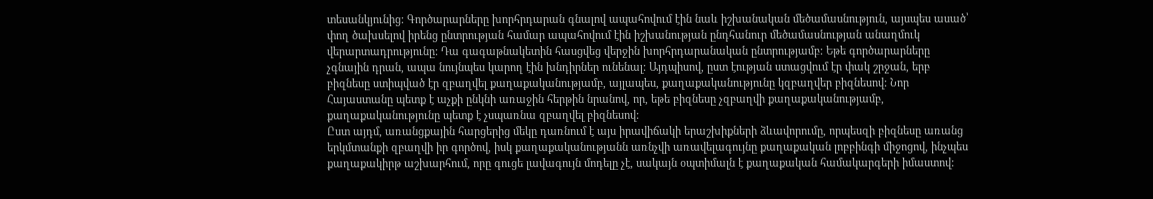տեսանկյունից: Գործարարները խորհրդարան գնալով ապահովում էին նաև իշխանական մեծամասնություն, այսպես ասած՝ փող ծախսելով իրենց ընտրության համար ապահովում էին իշխանության ընդհանուր մեծամասնության անաղմուկ վերարտադրությունը: Դա գագաթնակետին հասցվեց վերջին խորհրդարանական ընտրությամբ: Եթե գործարարները չգնային դրան, ապա նույնպես կարող էին խնդիրներ ունենալ: Այդպիսով, ըստ էության ստացվում էր փակ շրջան, երբ բիզնեսը ստիպված էր զբաղվել քաղաքականությամբ, այլապես, քաղաքականությունը կզբաղվեր բիզնեսով: Նոր Հայաստանը պետք է աչքի ընկնի առաջին հերթին նրանով, որ, եթե բիզնեսը չզբաղվի քաղաքականությամբ, քաղաքականությունը պետք է չսպառնա զբաղվել բիզնեսով:
Ըստ այդմ, առանցքային հարցերից մեկը դառնում է այս իրավիճակի երաշխիքների ձևավորումը, որպեսզի բիզնեսը առանց երկմտանքի զբաղվի իր գործով, իսկ քաղաքականությանն առնչվի առավելագույնը քաղաքական լոբբինգի միջոցով, ինչպես քաղաքակիրթ աշխարհում, որը գուցե լավագույն մոդելը չէ, սակայն օպտիմալն է քաղաքական համակարգերի իմաստով: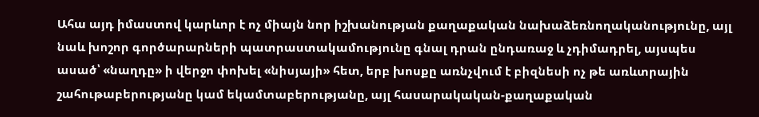Ահա այդ իմաստով կարևոր է ոչ միայն նոր իշխանության քաղաքական նախաձեռնողականությունը, այլ նաև խոշոր գործարարների պատրաստակամությունը գնալ դրան ընդառաջ և չդիմադրել, այսպես ասած՝ «նաղդը» ի վերջո փոխել «նիսյայի» հետ, երբ խոսքը առնչվում է բիզնեսի ոչ թե առևտրային շահութաբերությանը կամ եկամտաբերությանը, այլ հասարակական-քաղաքական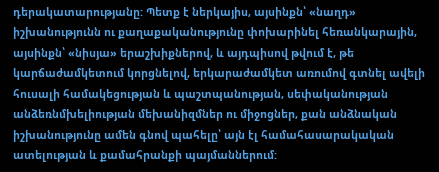դերակատարությանը: Պետք է ներկայիս, այսինքն՝ «նաղդ» իշխանությունն ու քաղաքականությունը փոխարինել հեռանկարային, այսինքն՝ «նիսյա» երաշխիքներով, և այդպիսով թվում է, թե կարճաժամկետում կորցնելով, երկարաժամկետ առումով գտնել ավելի հուսալի համակեցության և պաշտպանության, սեփականության անձեռնմխելիության մեխանիզմներ ու միջոցներ, քան անձնական իշխանությունը ամեն գնով պահելը՝ այն էլ համահասարակական ատելության և քամահրանքի պայմաններում: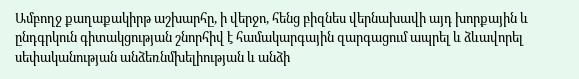Ամբողջ քաղաքակիրթ աշխարհը, ի վերջո, հենց բիզնես վերնախավի այդ խորքային և ընդգրկուն գիտակցության շնորհիվ է համակարգային զարգացում ապրել և ձևավորել սեփականության անձեռնմխելիության և անձի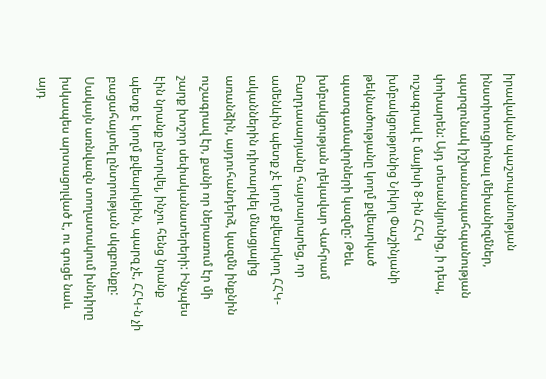իրավական պաշտպանության ինստիտուցիոնալ մեխանիզմներ, պարզունակ իշխանապահպանության փոխարեն: Այդ տեսանկյունից, ի դեպ, ուշագրավ է մայիսի 8-ին ՀՀԿ խմբակցությունից Նիկոլ Փաշինյանի թեկնածությանը կողմ քվեարկած պատգամավորների կազմը: Թեև խմբակցության ղեկավար Վահրամ Բաղդասարյանը հայտարարեց, որ ամենևին պետք չէ կողմ քվեարկող ՀՀԿ-ականներին դիտարկել մնացյալից առանձին, այդուհանդերձ, կազմն ինքնին ուշագրավ էր, քանի որ ներառում էր մի շարք խոշոր սեփականատերերի: Ինչպես էին նրանք ընտրվել, ինչու հենց նրանք պետք է կողմ քվեարկեին, պարզ չէ, ՀՀԿ-ն չի բացահայտել ընտրության սկզբունքը:
Սակայն առնվազն տողատակում խնդիրը իսկապես արտացոլված է, ու գուցե նաև այդ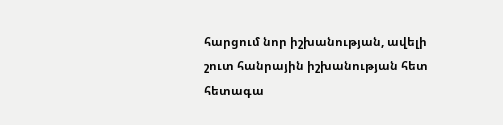հարցում նոր իշխանության, ավելի շուտ հանրային իշխանության հետ հետագա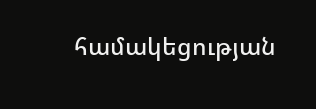համակեցության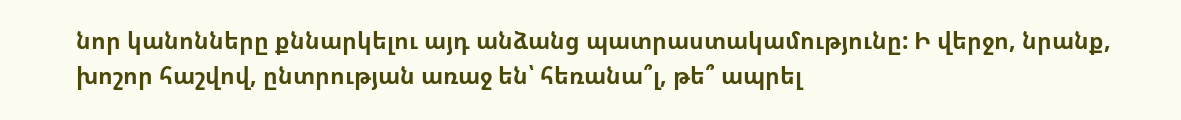նոր կանոնները քննարկելու այդ անձանց պատրաստակամությունը: Ի վերջո, նրանք, խոշոր հաշվով, ընտրության առաջ են՝ հեռանա՞լ, թե՞ ապրել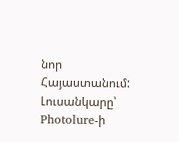նոր Հայաստանում:
Լուսանկարը՝ Photolure-ի